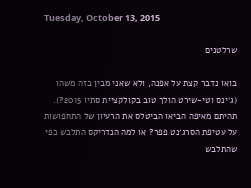Tuesday, October 13, 2015

שרלטנים

בואו נדבר קצת על אפנה, ולא שאני מבין בזה משהו (ג׳ינס וטי-שירט הולך טוב בקולקציית סתיו 2015?). תהיתם מאיפה הביאו הביטלס את הרעיון של התחפושות על עטיפת הסרג׳נט פפר? או למה הנדריקס התלבש כפי שהתלבש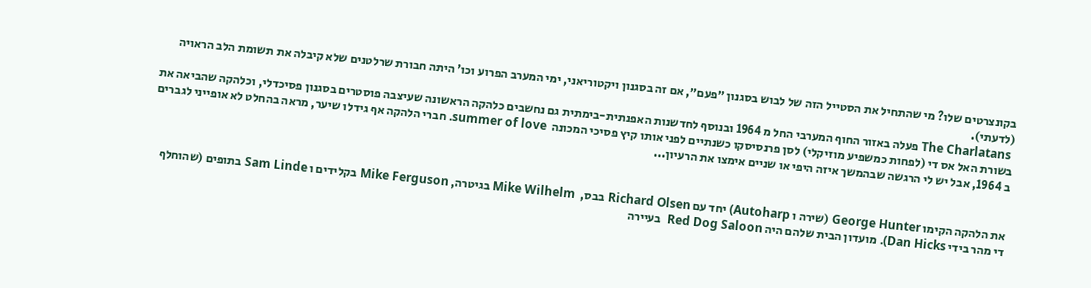בקונצרטים שלו? מי שהתחיל את הסטייל הזה של לבוש בסגנון ״פעם״, אם זה בסגנון ויקטוריאני, ימי המערב הפרוע וכו' היתה חבורת שרלטנים שלא קיבלה את תשומת הלב הראויה (לדעתי).
 The Charlatans פעלה באזור החוף המערבי החל מ 1964 ובנוסף לחדשנות האפנתית-בימתית גם נחשבים כלהקה הראשונה שעיצבה פוסטרים בסגנון פסיכדלי, וכלהקה שהביאה את בשורת האל אס די (לפחות כמשפיע מוזיקלי) לסן פרנסיסקו כשנתיים לפני אותו קיץ פסיכי המכונה  summer of love. חברי הלהקה אף גידלו שיער, מראה בהחלט לא אופייני לגברים ב 1964, אבל יש לי הרגשה שבהמשך איזה היפי או שניים אימצו את הרעיון...


את הלהקה הקימו George Hunter (שירה ו Autoharp) יחד עם Richard Olsen בבס,  Mike Wilhelm בגיטרה, Mike Ferguson בקלידים ו Sam Linde בתופים (שהוחלף די מהר בידי Dan Hicks). מועדון הבית שלהם היה Red Dog Saloon  בעיירה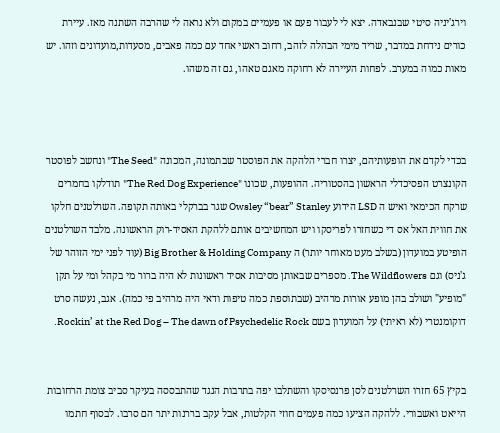וירג'יניה סיטי שבנבאדה. יצא לי לעבור פעם או פעמיים במקום ולא נראה לי שהרבה השתנה מאז. עיירת כורים נידחת במדבר, שריד מימי הבהלה לזהב, רחוב ראשי אחד עם כמה פאבים, מסעדות,מועדונים וזהו. יש מאות כמוה במערב. לפחות העיירה לא רחוקה מאגם טאהו, גם זה משהו.



בכדי לקדם את הופעותיהם, יצרו חברי הלהקה את הפוסטר שבתמונה, המכונה "The Seed" ונחשב לפוסטר הקונצרט הפסיכדלי הראשון בהסטוריה. ההופעות, שכונו "The Red Dog Experience" תודלקו בחמרים שרקח הכימאי ואיש ה LSD הידוע Owsley “bear” Stanley שגר בברקלי באותה תקופה. השרלטנים חלקו את חווית האל אס די כשחזרו לפריסקו ויש המחשיבים אותם ללהקת האסיד-רוק הראשונה. מלבד השרלטנים הופיטע במועדון (בשלב מעט מאוחר יותר) ה Big Brother & Holding Company (עוד לפני ימי הזוהר של ג'ניס) וגם The Wildflowers. מספרים שבאותן מסיבות אסיד ראשונות לא היה ברור מי בקהל ומי על תקן "מופיע" ושולב בהן מופע אורות מרהיב (שבתוספת כמה טיפות ודאי היה מרהיב פי כמה). אגב, נעשה סרט דוקומנטרי (לא ראיתי) על המועדון בשם Rockin’ at the Red Dog – The dawn of Psychedelic Rock.


בקיץ 65 חזרו השרלטנים לסן פרנסיסקו והשתלבו יפה בתרבות הנגד שהתבססה בעיקר סביב צומת הרחובות הייאט ואשבורי. ללהקה הציעו כמה פעמים חוזי הקלטות, אבל עקב בררנות יתר הם סרבו. לבסוף חתמו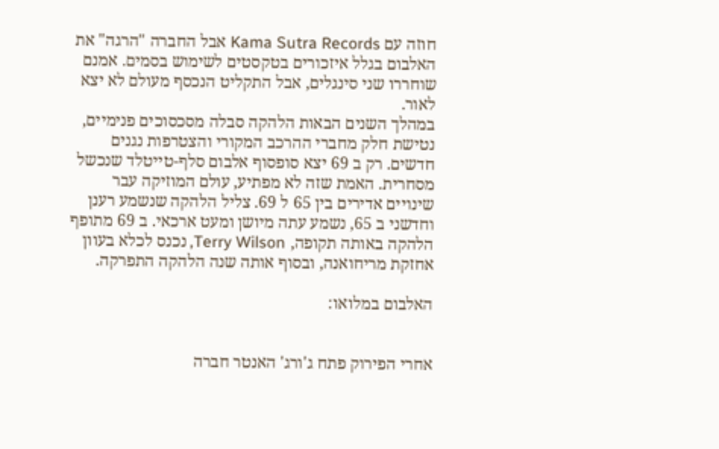חוזה עם Kama Sutra Records אבל החברה "הרגה" את האלבום בגלל איזכורים בטקסטים לשימוש בסמים. אמנם שוחררו שני סינגלים, אבל התקליט הנכסף מעולם לא יצא לאור.
במהלך השנים הבאות הלהקה סבלה מסכסוכים פנימיים, נטישת חלק מחברי ההרכב המקורי והצטרפות נגנים חדשים. רק ב 69 יצא סופסוף אלבום סלף-טייטלד שנכשל מסחרית. האמת שזה לא מפתיע, עולם המוזיקה עבר שינויים אדירים בין 65 ל 69. צליל הלהקה שנשמע רענן וחדשני ב 65, נשמע עתה מיושן ומעט ארכאי. ב 69 מתופף הלהקה באותה תקופה, Terry Wilson, נכנס לכלא בעוון אחזקת מריחואנה, ובסוף אותה שנה הלהקה התפרקה.

האלבום במלואו:


אחרי הפירוק פתח ג'ורג' האנטר חברה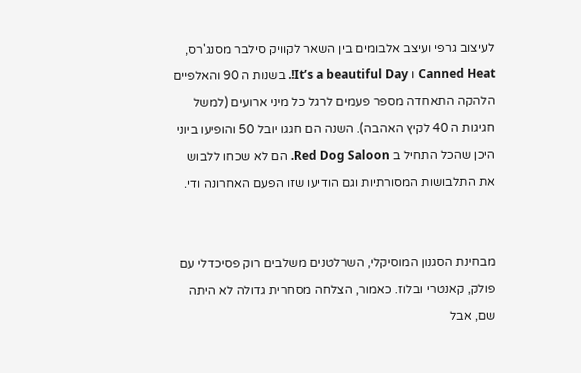לעיצוב גרפי ועיצב אלבומים בין השאר לקוויק סילבר מסנג'רס, Canned Heat ו It’s a beautiful Day!. בשנות ה 90 והאלפיים הלהקה התאחדה מספר פעמים לרגל כל מיני ארועים (למשל חגיגות ה 40 לקיץ האהבה). השנה הם חגגו יובל 50 והופיעו ביוני היכן שהכל התחיל ב Red Dog Saloon. הם לא שכחו ללבוש את התלבושות המסורתיות וגם הודיעו שזו הפעם האחרונה ודי.


מבחינת הסגנון המוסיקלי, השרלטנים משלבים רוק פסיכדלי עם פולק, קאנטרי ובלוז. כאמור, הצלחה מסחרית גדולה לא היתה שם, אבל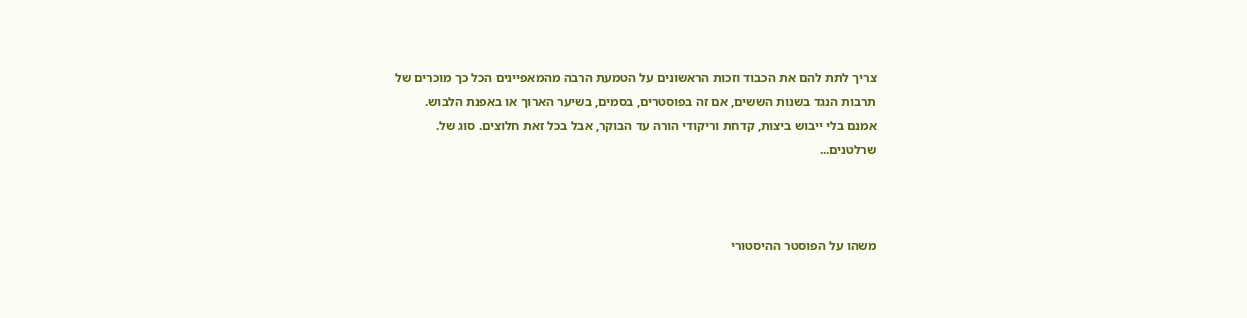צריך לתת להם את הכבוד וזכות הראשונים על הטמעת הרבה מהמאפיינים הכל כך מוכרים של תרבות הנגד בשנות הששים, אם זה בפוסטרים, בסמים, בשיער הארוך או באפנת הלבוש.
אמנם בלי ייבוש ביצות, קדחת וריקודי הורה עד הבוקר, אבל בכל זאת חלוצים. סוג של.
שרלטנים...



משהו על הפוסטר ההיסטורי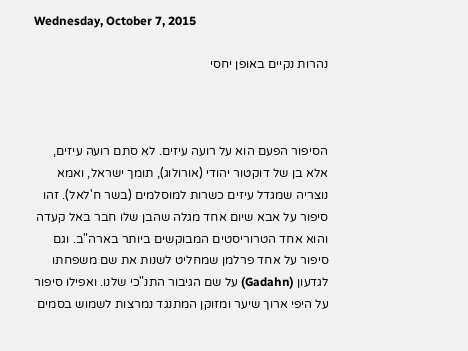Wednesday, October 7, 2015

נהרות נקיים באופן יחסי



הסיפור הפעם הוא על רועה עיזים. לא סתם רועה עיזים, אלא בן של דוקטור יהודי (אורולוג), תומך ישראל, ואמא נוצריה שמגדל עיזים כשרות למוסלמים (בשר ח'לאל). זהו סיפור על אבא שיום אחד מגלה שהבן שלו חבר באל קעדה והוא אחד הטרוריסטים המבוקשים ביותר בארה"ב. וגם סיפור על אחד פרלמן שמחליט לשנות את שם משפחתו לגדעון (Gadahn) על שם הגיבור התנ"כי שלנו. ואפילו סיפור על היפי ארוך שיער ומזוקן המתנגד נמרצות לשמוש בסמים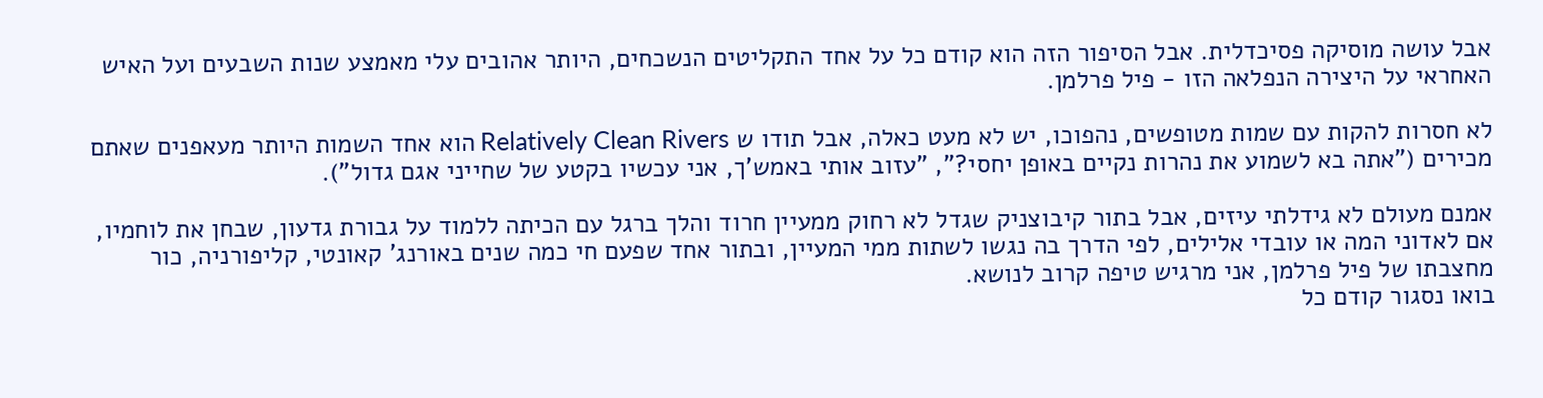אבל עושה מוסיקה פסיכדלית. אבל הסיפור הזה הוא קודם כל על אחד התקליטים הנשכחים, היותר אהובים עלי מאמצע שנות השבעים ועל האיש האחראי על היצירה הנפלאה הזו - פיל פרלמן.

לא חסרות להקות עם שמות מטופשים, נהפוכו, יש לא מעט כאלה, אבל תודו ש Relatively Clean Rivers הוא אחד השמות היותר מעאפנים שאתם מכירים ("אתה בא לשמוע את נהרות נקיים באופן יחסי?", "עזוב אותי באמש'ך, אני עכשיו בקטע של שחייני אגם גדול").

אמנם מעולם לא גידלתי עיזים, אבל בתור קיבוצניק שגדל לא רחוק ממעיין חרוד והלך ברגל עם הכיתה ללמוד על גבורת גדעון, שבחן את לוחמיו, אם לאדוני המה או עובדי אלילים, לפי הדרך בה נגשו לשתות ממי המעיין, ובתור אחד שפעם חי כמה שנים באורנג' קאונטי, קליפורניה, כור מחצבתו של פיל פרלמן, אני מרגיש טיפה קרוב לנושא.
בואו נסגור קודם כל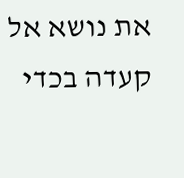את נושא אל קעדה בכדי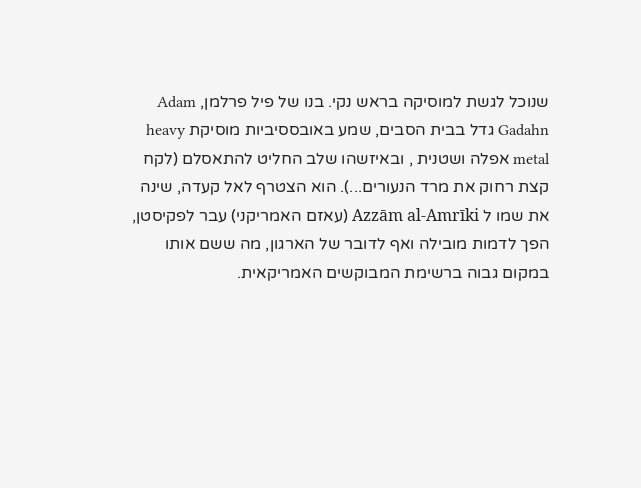שנוכל לגשת למוסיקה בראש נקי. בנו של פיל פרלמן, Adam Gadahn גדל בבית הסבים, שמע באובססיביות מוסיקת heavy metal אפלה ושטנית , ובאיזשהו שלב החליט להתאסלם (לקח קצת רחוק את מרד הנעורים...). הוא הצטרף לאל קעדה, שינה את שמו ל Azzām al-Amrīki (עאזם האמריקני) עבר לפקיסטן, הפך לדמות מובילה ואף לדובר של הארגון, מה ששם אותו במקום גבוה ברשימת המבוקשים האמריקאית.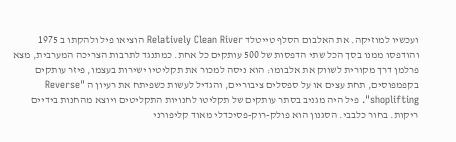ועכשיו למוזיקה. את האלבום הסלף טייטלד Relatively Clean River הוציאו פיל ולהקתו ב 1975 והודפסו ממנו בסך הכל שתי הדפסות של 500 עותקים כל אחת. כמתנגד לתרבות הצריכה המערבית, מצא פרלמן דרך מקורית לשווק את אלבומו: הוא ניסה למכור את תקליטיו ישירות בעצמו, פיזר עותקים בקפמפוסים, תחת עצים או על ספסלים ציבוריים, והגדיל לעשות כשפיתח את רעיון ה "Reverse shoplifting". פיל היה מגניב בסתר עותקים של תקליטו לחנויות התקליטים ויוצא מהחנות בידיים ריקות. בחור כלבבי. הסגנון הוא פולק-רוק-פסיכדלי מאוד קליפורני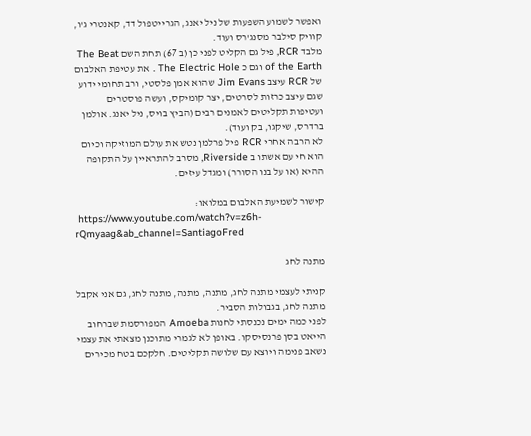ואפשר לשמוע השפעות של ניל יאנג, הגרייטפול דד, קאנטרי ג'ו, קוויק סילבר מסנג'רס ועוד.
מלבד RCR, פיל גם הקליט לפני כן (ב 67) תחת השם The Beat of the Earth וגם כ The Electric Hole . את עטיפת האלבום של RCR עיצב Jim Evans שהוא אמן פלסטי, ורב תחומי ידוע שגם עיצב כרזות לסרטים, יצר קומיקס, ועשה פוסטרים ועטיפות תקליטים לאמנים רבים (הביץ בויס, ניל יאנג. אולמן ברדרס, שיקגו, בק ועוד).
לא הרבה אחרי RCR פיל פרלמן נטש את עולם המוזיקה וכיום הוא חי עם אשתו ב Riverside, מסרב להתראיין על התקופה ההיא (או על בנו הסורר) ומגדל עיזים.

קישור לשמיעת האלבום במלואו:
 https://www.youtube.com/watch?v=z6h-rQmyaag&ab_channel=SantiagoFred

מתנה לחג

קניתי לעצמי מתנה לחג, מתנה, מתנה, מתנה לחג, גם אני אקבל מתנה לחג, בגבולות הסביר.
לפני כמה ימים נכנסתי לחנות Amoeba המפורסמת שברחוב הייאט בסן פרנסיסקו. באופן לא לגמרי מתוכנן מצאתי את עצמי נשאב פנימה ויוצא עם שלושה תקליטים. חלקכם בטח מכירים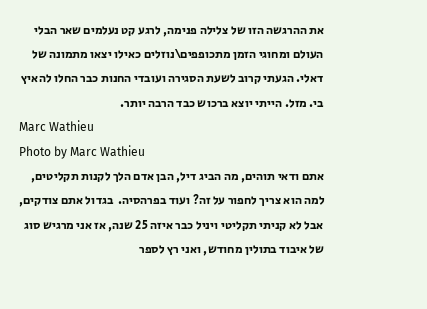את ההרגשה הזו של צלילה פנימה, לרגע קט נעלמים שאר הבלי העולם ומחוגי הזמן מתכופפים\נוזלים כאילו יצאו מתמונה של דאלי. הגעתי קרוב לשעת הסגירה ועובדי החנות כבר החלו להאיץ בי. מזל. הייתי יוצא ברכוש כבד הרבה יותר.
Marc Wathieu
Photo by Marc Wathieu
אתם ודאי תוהים, מה הביג דיל, הבן אדם הלך לקנות תקליטים, למה הוא צריך לחפור על זה? ועוד בפרהסיה.  בגדול אתם צודקים, אבל לא קניתי תקליטי ויניל כבר איזה 25 שנה, אז אני מרגיש סוג של איבוד בתולין מחודש, ואני רץ לספר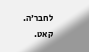לחבר׳ה.
קאט.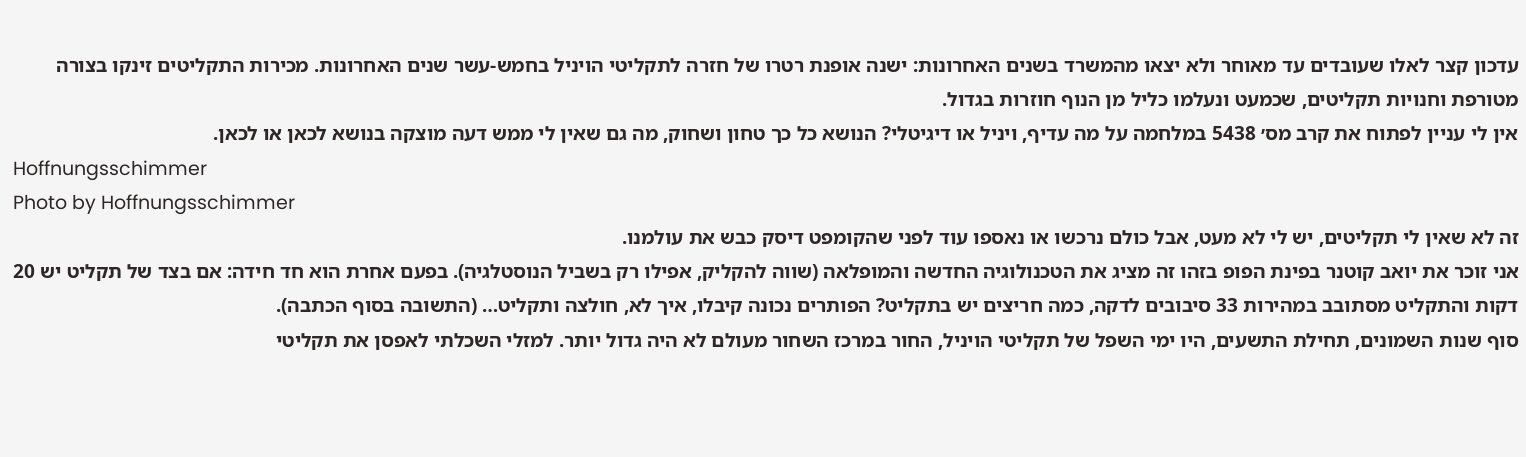עדכון קצר לאלו שעובדים עד מאוחר ולא יצאו מהמשרד בשנים האחרונות: ישנה אופנת רטרו של חזרה לתקליטי הויניל בחמש-עשר שנים האחרונות. מכירות התקליטים זינקו בצורה מטורפת וחנויות תקליטים, שכמעט ונעלמו כליל מן הנוף חוזרות בגדול.
אין לי עניין לפתוח את קרב מס׳ 5438 במלחמה על מה עדיף, ויניל או דיגיטלי? הנושא כל כך טחון ושחוק, מה גם שאין לי ממש דעה מוצקה בנושא לכאן או לכאן.
Hoffnungsschimmer
Photo by Hoffnungsschimmer
זה לא שאין לי תקליטים, יש לי לא מעט, אבל כולם נרכשו או נאספו עוד לפני שהקומפט דיסק כבש את עולמנו.
אני זוכר את יואב קוטנר בפינת הפופ בזהו זה מציג את הטכנולוגיה החדשה והמופלאה (שווה להקליק, אפילו רק בשביל הנוסטלגיה). בפעם אחרת הוא חד חידה: אם בצד של תקליט יש 20 דקות והתקליט מסתובב במהירות 33 סיבובים לדקה, כמה חריצים יש בתקליט? הפותרים נכונה קיבלו, איך לא, חולצה ותקליט… (התשובה בסוף הכתבה).
סוף שנות השמונים, תחילת התשעים, היו ימי השפל של תקליטי הויניל, החור במרכז השחור מעולם לא היה גדול יותר. למזלי השכלתי לאפסן את תקליטי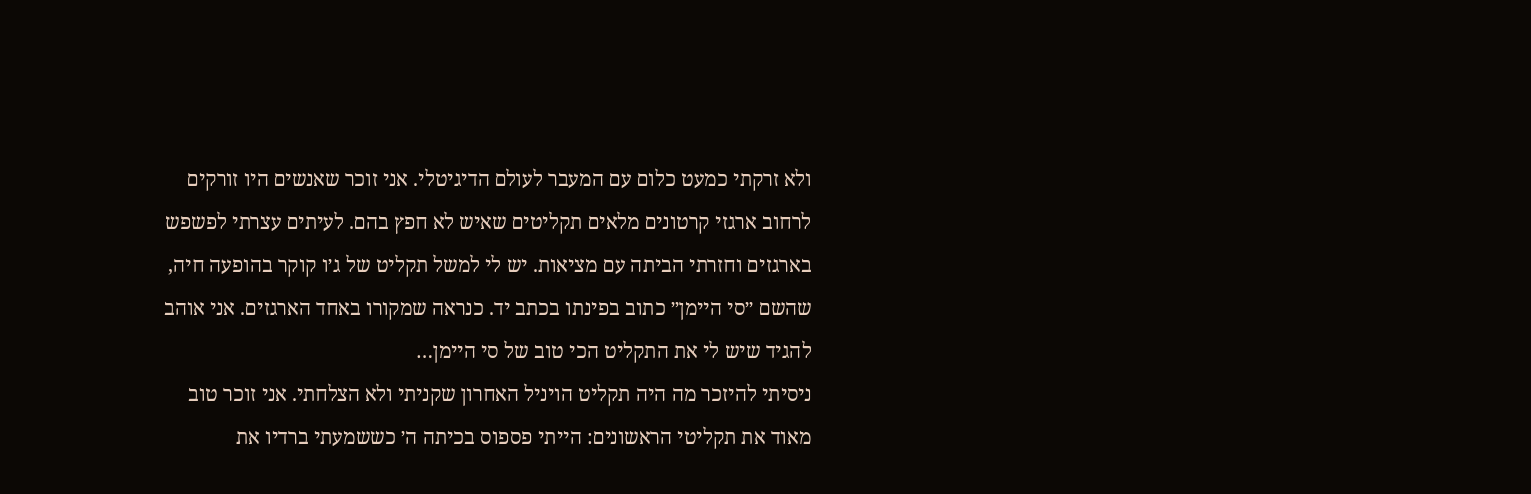ולא זרקתי כמעט כלום עם המעבר לעולם הדיגיטלי. אני זוכר שאנשים היו זורקים לרחוב ארגזי קרטונים מלאים תקליטים שאיש לא חפץ בהם. לעיתים עצרתי לפשפש בארגזים וחזרתי הביתה עם מציאות. יש לי למשל תקליט של ג׳ו קוקר בהופעה חיה, שהשם ״סי היימן״ כתוב בפינתו בכתב יד. כנראה שמקורו באחד הארגזים. אני אוהב להגיד שיש לי את התקליט הכי טוב של סי היימן…
ניסיתי להיזכר מה היה תקליט הויניל האחרון שקניתי ולא הצלחתי. אני זוכר טוב מאוד את תקליטי הראשונים: הייתי פספוס בכיתה ה׳ כששמעתי ברדיו את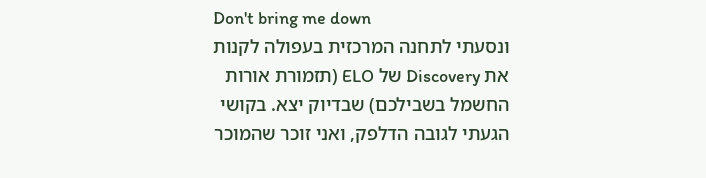Don't bring me down
ונסעתי לתחנה המרכזית בעפולה לקנות את Discovery של ELO (תזמורת אורות החשמל בשבילכם) שבדיוק יצא. בקושי הגעתי לגובה הדלפק, ואני זוכר שהמוכר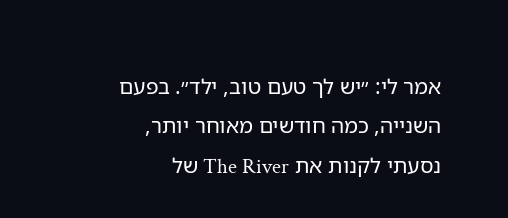אמר לי: ״יש לך טעם טוב, ילד״. בפעם השנייה, כמה חודשים מאוחר יותר, נסעתי לקנות את The River של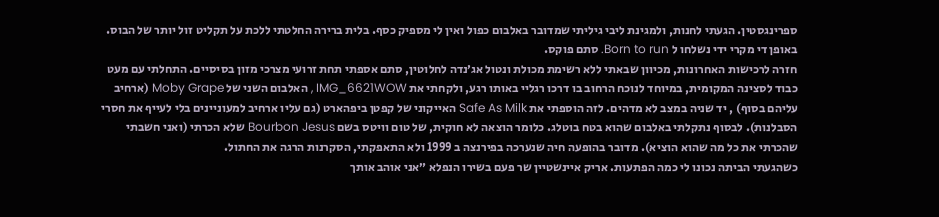ספרינגסטין. הגעתי לחנות, ולמגינת ליבי גיליתי שמדובר באלבום כפול ואין לי מספיק כסף. בלית ברירה החלטתי ללכת על תקליט זול יותר של הבוס. באופן די מקרי ידי נשלחו ל Born to run. סתם פוקס.
חזרה לרכישות האחרונות, מכיוון שבאתי ללא רשימת מכולת ונטול אג׳נדה לחלוטין, סתם אספתי תחת זרועי מצרכי מזון בסיסיים. התחלתי עם מעט כבוד לסצינה המקומית, במיוחד לנוכח הרחוב בו דרכו רגליי באותו רגע, ולקחתי את IMG_6621WOW , האלבום השני של Moby Grape (ארחיב עליהם בסוף) , יד שניה במצב לא מדהים. לזה הוספתי את Safe As Milk האייקוני של קפטן ביפהארט (גם עליו ארחיב למעוניינים בלי לעייף את חסרי הסבלנות). לבסוף נתקלתי באלבום שהוא בטח בוטלג. כלומר הוצאה לא חוקית, של טום וויטס בשם Bourbon Jesus שלא הכרתי (ואני חשבתי שהכרתי את כל מה שהוא הוציא). מדובר בהופעה חיה שנערכה בפירנצה ב 1999 ולא התאפקתי, הסקרנות הרגה את החתול.
כשהגעתי הביתה נכונו לי כמה הפתעות. אריק איינשטיין שר פעם בשירו הנפלא ״אני אוהב אותך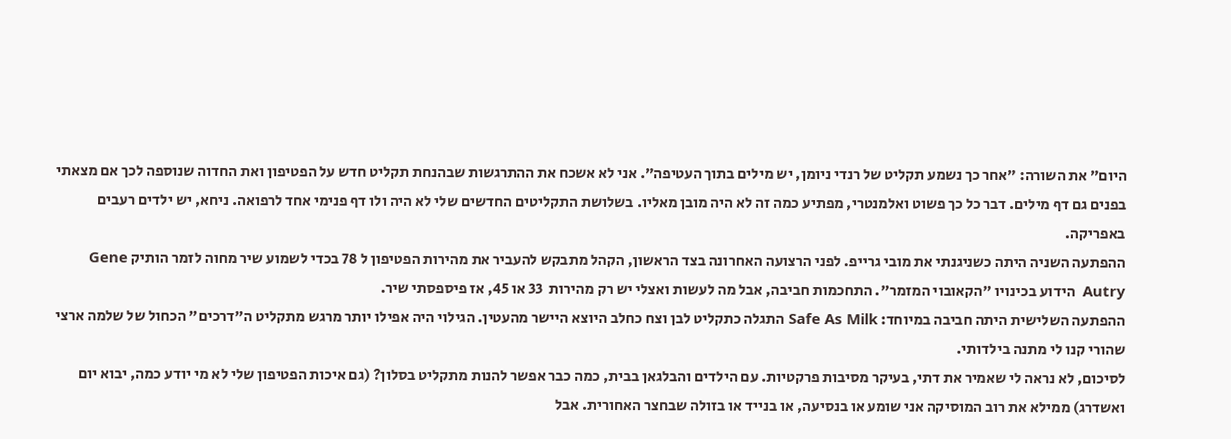היום״ את השורה: ״אחר כך נשמע תקליט של רנדי ניומן, יש מילים בתוך העטיפה״. אני לא אשכח את ההתרגשות שבהנחת תקליט חדש על הפטיפון ואת החדוה שנוספה לכך אם מצאתי בפנים גם דף מילים. דבר כל כך פשוט ואלמנטרי, מפתיע כמה זה לא היה מובן מאליו. בשלושת התקליטים החדשים שלי לא היה ולו דף פנימי אחד לרפואה. ניחא, יש ילדים רעבים באפריקה.
ההפתעה השניה היתה כשניגנתי את מובי גרייפ. לפני הרצועה האחרונה בצד הראשון, הקהל מתבקש להעביר את מהירות הפטיפון ל 78 בכדי לשמוע שיר מחוה לזמר הותיק Gene Autry  הידוע בכינויו "הקאובוי המזמר". התחכמות חביבה, אבל מה לעשות ואצלי יש רק מהירות  33 או 45, אז פיספסתי שיר.
ההפתעה השלישית היתה חביבה במיוחד: Safe As Milk התגלה כתקליט לבן וצח כחלב היוצא היישר מהעטין. הגילוי היה אפילו יותר מרגש מתקליט ה"דרכים" הכחול של שלמה ארצי שהורי קנו לי מתנה בילדותי.
לסיכום, לא נראה לי שאמיר את דתי, בעיקר מסיבות פרקטיות. עם הילדים והבלגאן בבית, כמה כבר אפשר להנות מתקליט בסלון? (גם איכות הפטיפון שלי לא מי יודע כמה, יבוא יום ואשדרג) ממילא את רוב המוסיקה אני שומע או בנסיעה, או בנייד או בזולה שבחצר האחורית. אבל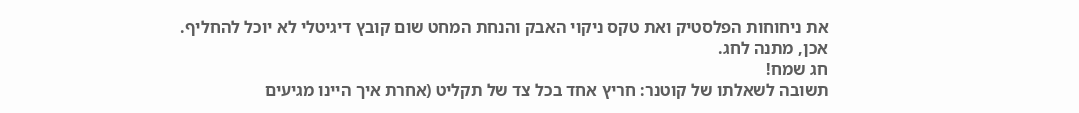את ניחוחות הפלסטיק ואת טקס ניקוי האבק והנחת המחט שום קובץ דיגיטלי לא יוכל להחליף.
אכן, מתנה לחג.
חג שמח!
תשובה לשאלתו של קוטנר: חריץ אחד בכל צד של תקליט (אחרת איך היינו מגיעים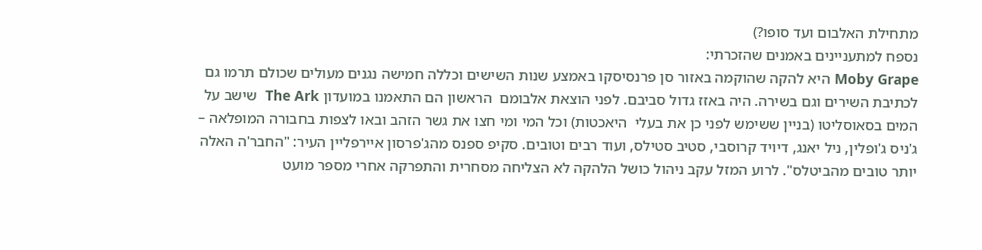מתחילת האלבום ועד סופו?)
נספח למתעניינים באמנים שהזכרתי:
Moby Grape היא להקה שהוקמה באזור סן פרנסיסקו באמצע שנות השישים וכללה חמישה נגנים מעולים שכולם תרמו גם לכתיבת השירים וגם בשירה. היה באזז גדול סביבם. לפני הוצאת אלבומם  הראשון הם התאמנו במועדון The Ark  שישב על המים בסאוסליטו (בניין ששימש לפני כן את בעלי  היאכטות) וכל המי ומי חצו את גשר הזהב ובאו לצפות בחבורה המופלאה – ג'ניס ג'ופלין, ניל יאנג, דיויד קרוסבי, סטיב סטילס, ועוד רבים וטובים. סקיפ ספנס מהג'פרסון איירפליין העיר: "החבר'ה האלה יותר טובים מהביטלס". לרוע המזל עקב ניהול כושל הלהקה לא הצליחה מסחרית והתפרקה אחרי מספר מועט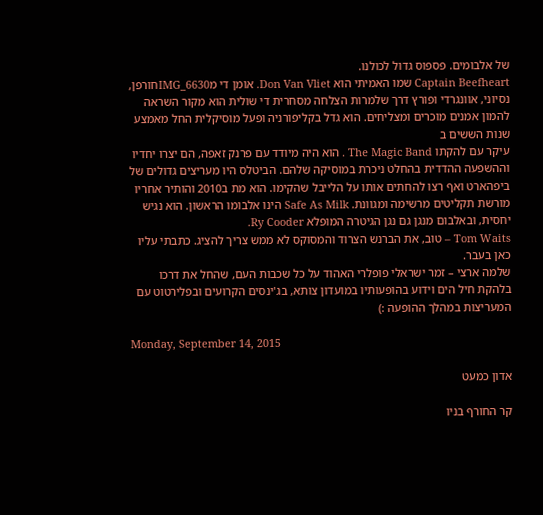של אלבומים. פספוס גדול לכולנו.
Captain Beefheart שמו האמיתי הוא Don Van Vliet. אומן די מIMG_6630חורפן, נסיוני, אוונגרדי ופורץ דרך שלמרות הצלחה מסחרית די שולית הוא מקור השראה להמון אמנים מוכרים ומצליחים. הוא גדל בקליפורניה ופעל מוסיקלית החל מאמצע שנות הששים ב
עיקר עם להקתו The Magic Band . הוא היה מיודד עם פרנק זאפה, הם יצרו יחדיו וההשפעה ההדדית בהחלט ניכרת במוסיקה שלהם. הביטלס היו מעריצים גדולים של ביפהארט ואף רצו להחתים אותו על הלייבל שהקימו. הוא מת ב2010 והותיר אחריו מורשת תקליטים מרשימה ומגוונת. Safe As Milk הינו אלבומו הראשון. הוא נגיש יחסית, ובאלבום מנגן גם נגן הגיטרה המופלא Ry Cooder.
Tom Waits – טוב, את הברנש הצרוד והמסוקס לא ממש צריך להציג. כתבתי עליו כאן בעבר.
שלמה ארצי – זמר ישראלי פופלרי האהוד על כל שכבות העם, שהחל את דרכו בלהקת חיל הים וידוע בהופעותיו במועדון צותא, בג'ינסים הקרועים ובפלירטוט עם המעריצות במהלך ההופעה :)

Monday, September 14, 2015

אדון כמעט

קר החורף בניו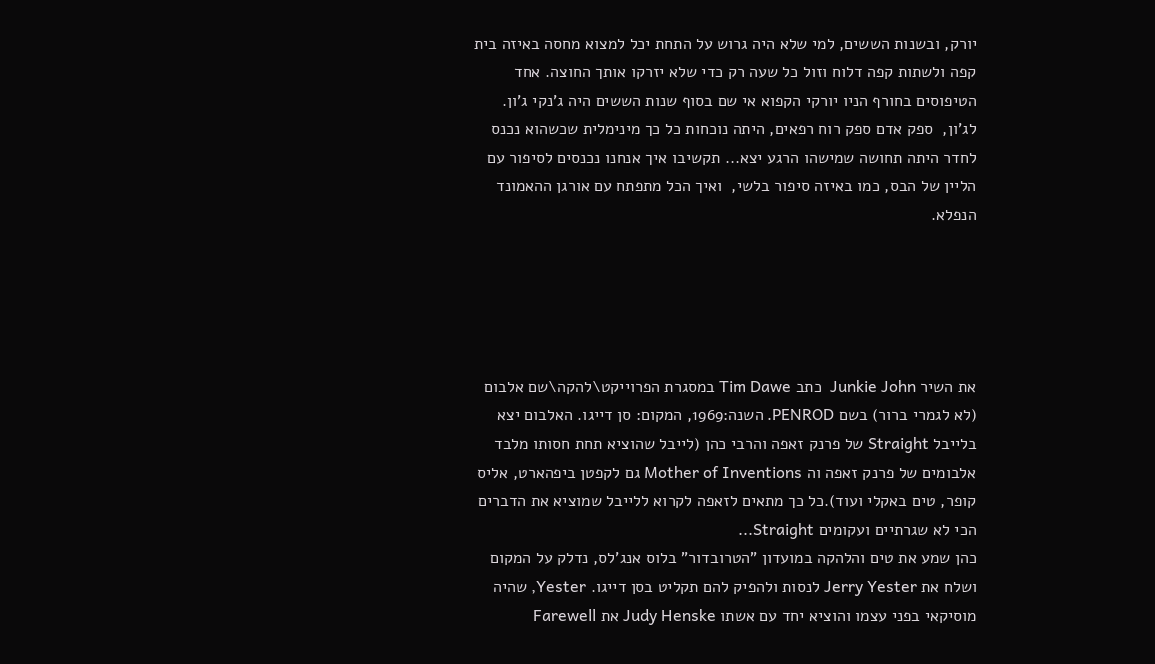יורק, ובשנות הששים, למי שלא היה גרוש על התחת יכל למצוא מחסה באיזה בית קפה ולשתות קפה דלוח וזול כל שעה רק כדי שלא יזרקו אותך החוצה. אחד הטיפוסים בחורף הניו יורקי הקפוא אי שם בסוף שנות הששים היה ג'נקי ג'ון. לג'ון,  ספק אדם ספק רוח רפאים, היתה נוכחות כל כך מינימלית שכשהוא נכנס לחדר היתה תחושה שמישהו הרגע יצא... תקשיבו איך אנחנו נכנסים לסיפור עם הליין של הבס, כמו באיזה סיפור בלשי,  ואיך הכל מתפתח עם אורגן ההאמונד הנפלא.





את השיר Junkie John  כתב Tim Dawe במסגרת הפרוייקט\להקה\שם אלבום (לא לגמרי ברור) בשם PENROD. השנה:1969, המקום: סן דייגו. האלבום יצא בלייבל Straight של פרנק זאפה והרבי כהן (לייבל שהוציא תחת חסותו מלבד אלבומים של פרנק זאפה וה Mother of Inventions גם לקפטן ביפהארט, אליס קופר, טים באקלי ועוד).כל כך מתאים לזאפה לקרוא ללייבל שמוציא את הדברים הכי לא שגרתיים ועקומים Straight...
כהן שמע את טים והלהקה במועדון "הטרובדור" בלוס אנג'לס, נדלק על המקום ושלח את Jerry Yester לנסות ולהפיק להם תקליט בסן דייגו. Yester, שהיה מוסיקאי בפני עצמו והוציא יחד עם אשתו Judy Henske את Farewell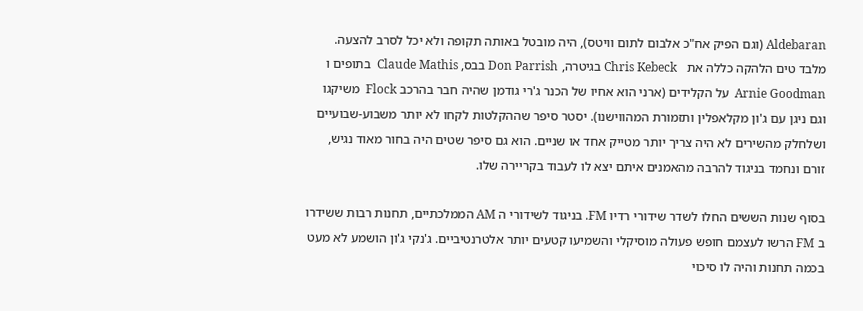Aldebaran (וגם הפיק אח"כ אלבום לתום וויטס), היה מובטל באותה תקופה ולא יכל לסרב להצעה. מלבד טים הלהקה כללה את   Chris Kebeck בגיטרה, Don Parrish בבס, Claude Mathis  בתופים ו Arnie Goodman  על הקלידים (ארני הוא אחיו של הכנר ג'רי גודמן שהיה חבר בהרכב Flock  משיקגו וגם ניגן עם ג'ון מקלאפלין ותזמורת המהווישנו). יסטר סיפר שההקלטות לקחו לא יותר משבוע-שבועיים ושלחלק מהשירים לא היה צריך יותר מטייק אחד או שניים. הוא גם סיפר שטים היה בחור מאוד נגיש, זורם ונחמד בניגוד להרבה מהאמנים איתם יצא לו לעבוד בקריירה שלו.

בסוף שנות הששים החלו לשדר שידורי רדיו FM. בניגוד לשידורי ה AM הממלכתיים, תחנות רבות ששידרו ב FM הרשו לעצמם חופש פעולה מוסיקלי והשמיעו קטעים יותר אלטרנטיביים. ג'נקי ג'ון הושמע לא מעט בכמה תחנות והיה לו סיכוי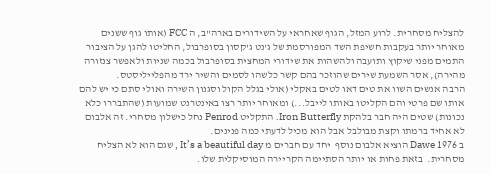להצליח מסחרית. לרוע המזל, הגוף שאחראי על השידורים בארה"ב, ה FCC (אותו גוף ששנים מאוחר יותר בעקבות חשיפת השד המפורסמת של ג'נט ג'קסון בסופרבול, החליטו להגן על הציבור התמים מפני שיקוץ ותועבה ולהשהות את שידורי המחצית בסופרבול בכמה שניות ולאפשר צנזורה מהירה), אסר השמעת שירים שהוזכר בהם קשר כלשהו לסמים והשיר ירד מהפלייליסטס.
הרבה אנשים השוו את טים דאו לטים באקלי (אולי בגלל הקול וסגנון השירה ואולי סתם כי יש להם אותו שם פרטי והם הקליטו באותו לייבל...) ומאוחר יותר רצו באינטרנט שמועות (שהתבררו כלא נכונות) שטים היה חבר בלהקת Iron Butterfly. התקליט Penrod נחל כישלון מסחרי. זה אלבום לא אחיד ברמתו וקצת מבולבל אבל הוא מכיל לדעתי כמה פנינים.
ב 1976 Dawe הוציא אלבום נוסף  יחד עם חברים מ It’s a beautiful day , שגם הוא לא הצליח מסחרית.  בזאת פחות או יותר הסתיימה הקריירה המוסיקלית שלו.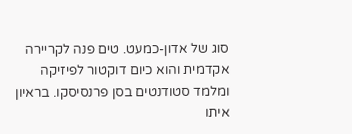סוג של אדון-כמעט. טים פנה לקריירה אקדמית והוא כיום דוקטור לפיזיקה ומלמד סטודנטים בסן פרנסיסקו. בראיון איתו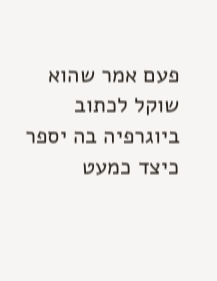פעם אמר שהוא שוקל לכתוב ביוגרפיה בה יספר כיצד כמעט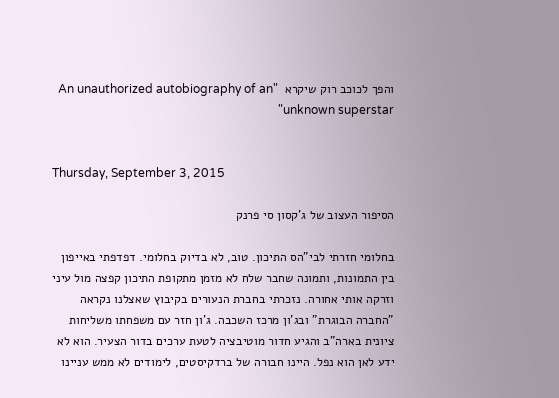והפך לכוכב רוק שיקרא  "An unauthorized autobiography of an unknown superstar"


Thursday, September 3, 2015

הסיפור העצוב של ג'קסון סי פרנק

בחלומי חזרתי לבי"הס התיכון. טוב, לא בדיוק בחלומי. דפדפתי באייפון בין התמונות, ותמונה שחבר שלח לא מזמן מתקופת התיכון קפצה מול עיני וזרקה אותי אחורה. נזכרתי בחברת הנעורים בקיבוץ שאצלנו נקראה "החברה הבוגרת" ובג'ון מרכז השכבה. ג'ון חזר עם משפחתו משליחות ציונית בארה"ב והגיע חדור מוטיבציה לטעת ערכים בדור הצעיר. הוא לא ידע לאן הוא נפל. היינו חבורה של ברדקיסטים, לימודים לא ממש עניינו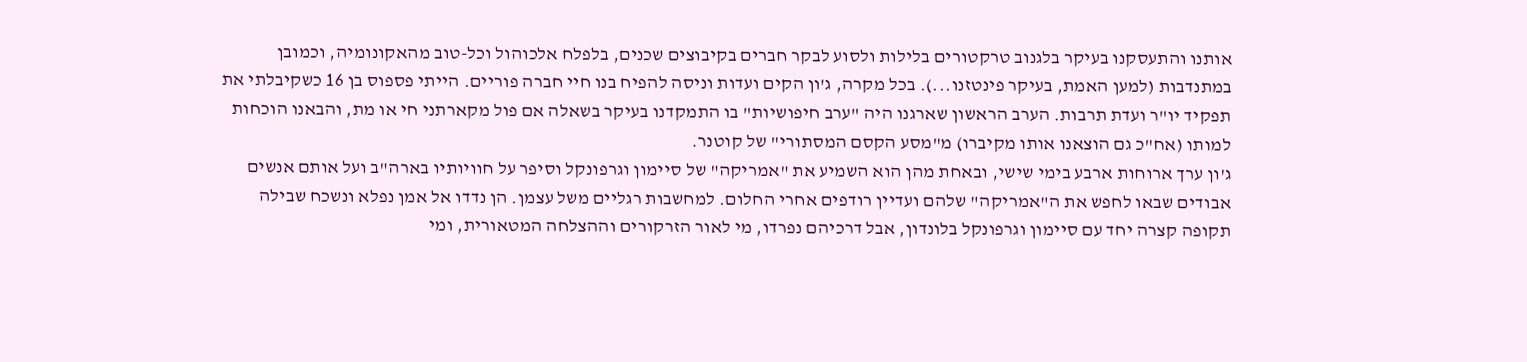אותנו והתעסקנו בעיקר בלגנוב טרקטורים בלילות ולסוע לבקר חברים בקיבוצים שכנים, בלפלח אלכוהול וכל-טוב מהאקונומיה, וכמובן במתנדבות (למען האמת, בעיקר פינטזנו...). בכל מקרה, ג'ון הקים ועדות וניסה להפיח בנו חיי חברה פוריים. הייתי פספוס בן 16 כשקיבלתי את תפקיד יו"ר ועדת תרבות. הערב הראשון שארגנו היה "ערב חיפושיות" בו התמקדנו בעיקר בשאלה אם פול מקארתני חי או מת, והבאנו הוכחות למותו (אח"כ גם הוצאנו אותו מקיברו) מ"מסע הקסם המסתורי" של קוטנר.
ג'ון ערך ארוחות ארבע בימי שישי, ובאחת מהן הוא השמיע את "אמריקה" של סיימון וגרפונקל וסיפר על חוויותיו בארה"ב ועל אותם אנשים אבודים שבאו לחפש את ה"אמריקה" שלהם ועדיין רודפים אחרי החלום. למחשבות רגליים משל עצמן. הן נדדו אל אמן נפלא ונשכח שבילה תקופה קצרה יחד עם סיימון וגרפונקל בלונדון, אבל דרכיהם נפרדו, מי לאור הזרקורים וההצלחה המטאורית, ומי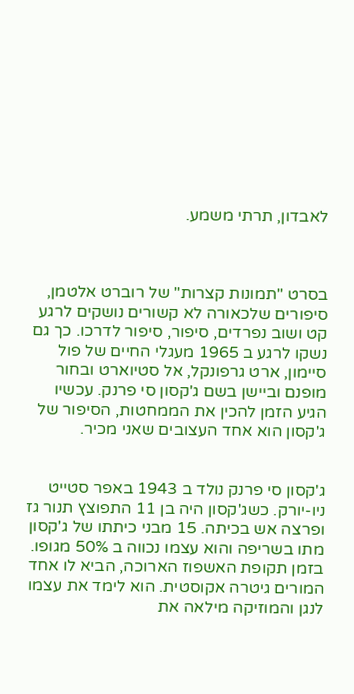לאבדון, תרתי משמע.



בסרט "תמונות קצרות" של רוברט אלטמן, סיפורים שלכאורה לא קשורים נושקים לרגע קט ושוב נפרדים, סיפור, סיפור לדרכו. כך גם נשקו לרגע ב 1965 מעגלי החיים של פול סיימון, ארט גרפונקל, אל סטיוארט ובחור מופנם וביישן בשם ג'קסון סי פרנק. עכשיו הגיע הזמן להכין את הממחטות, הסיפור של ג'קסון הוא אחד העצובים שאני מכיר.


ג'קסון סי פרנק נולד ב 1943 באפר סטייט ניו-יורק. כשג'קסון היה בן 11 התפוצץ תנור גז ופרצה אש בכיתה. 15 מבני כיתתו של ג'קסון מתו בשריפה והוא עצמו נכווה ב 50% מגופו. בזמן תקופת האשפוז הארוכה, הביא לו אחד המורים גיטרה אקוסטית. הוא לימד את עצמו לנגן והמוזיקה מילאה את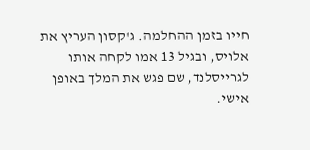חייו בזמן ההחלמה. ג'קסון העריץ את אלויס, ובגיל 13 אמו לקחה אותו לגרייסלנד, שם פגש את המלך באופן אישי.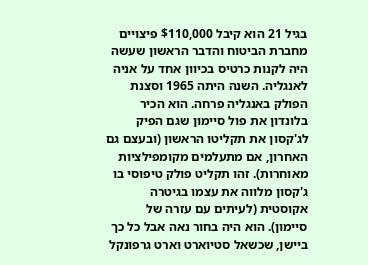בגיל 21 הוא קיבל $110,000 פיצויים מחברת הביטוח והדבר הראשון שעשה היה לקנות כרטיס בכיוון אחד על אניה לאנגליה. השנה היתה 1965 וסצנת הפולק באנגליה פרחה. הוא הכיר בלונדון את פול סיימון שגם הפיק לג'קסון את תקליטו הראשון (ובעצם גם האחרון, אם מתעלמים מקומפילציות מאוחרות). זהו תקליט פולק טיפוסי בו ג'קסון מלווה את עצמו בגיטרה אקוסטית (לעיתים עם עזרה של סיימון). הוא היה בחור נאה אבל כל כך ביישן, שכשאל סטיוארט וארט גרפונקל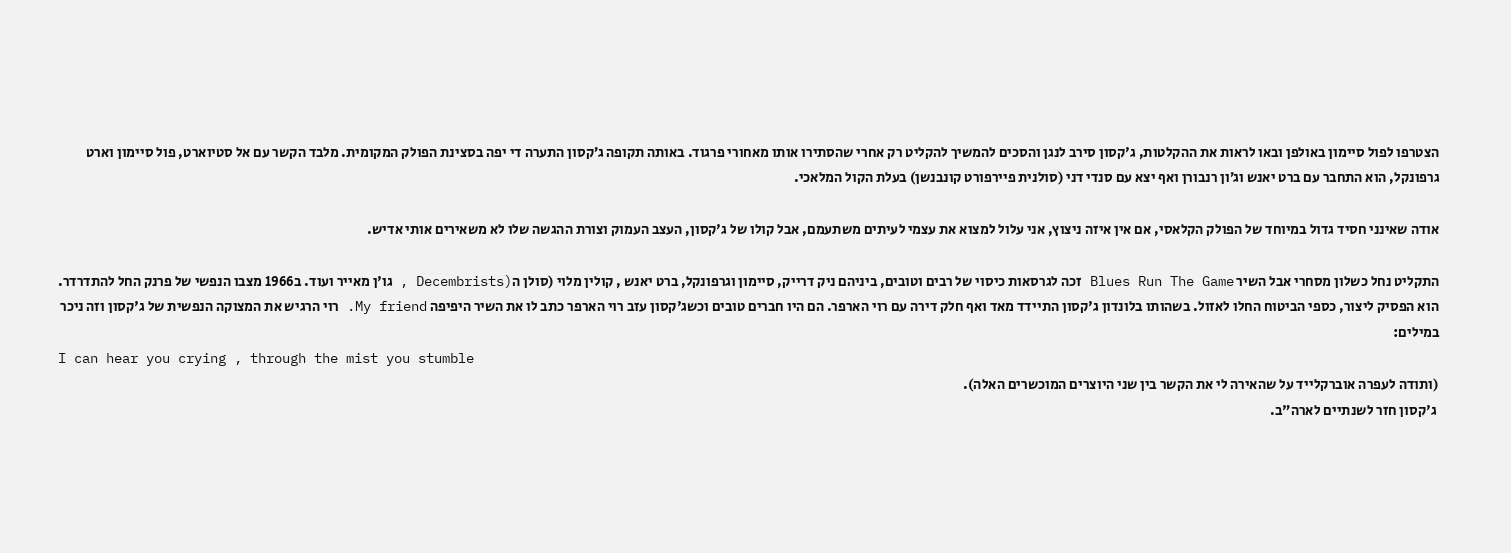הצטרפו לפול סיימון באולפן ובאו לראות את ההקלטות, ג'קסון סירב לנגן והסכים להמשיך להקליט רק אחרי שהסתירו אותו מאחורי פרגוד. באותה תקופה ג׳קסון התערה די יפה בסצינת הפולק המקומית. מלבד הקשר עם אל סטיוארט, פול סיימון וארט גרפונקל, הוא התחבר עם ברט יאנש וג׳ון רנבורן ואף יצא עם סנדי דני (סולנית פיירפורט קונבנשן) בעלת הקול המלאכי.

אודה שאינני חסיד גדול במיוחד של הפולק הקלאסי, אם אין איזה ניצוץ, אני עלול למצוא את עצמי לעיתים משתעמם, אבל קולו של ג'קסון, העצב העמוק וצורת ההגשה שלו לא משאירים אותי אדיש.

התקליט נחל כשלון מסחרי אבל השיר Blues Run The Game זכה לגרסאות כיסוי של רבים וטובים, ביניהם ניק דרייק, סיימון וגרפונקל, ברט יאנש , קולין מלוי (סולן ה(Decembrists , גו'ן מאייר ועוד. ב1966 מצבו הנפשי של פרנק החל להתדרדר. הוא הפסיק ליצור, כספי הביטוח החלו לאזול. בשהותו בלונדון ג'קסון התיידד מאד ואף חלק דירה עם רוי הארפר. הם היו חברים טובים וכשג'קסון עזב רוי הארפר כתב לו את השיר היפיפה My friend. רוי הרגיש את המצוקה הנפשית של ג'קסון וזה ניכר במילים:
I can hear you crying , through the mist you stumble
(ותודה לעפרה אוברקלייד על שהאירה לי את הקשר בין שני היוצרים המוכשרים האלה).
 ג'קסון חזר לשנתיים לארה"ב.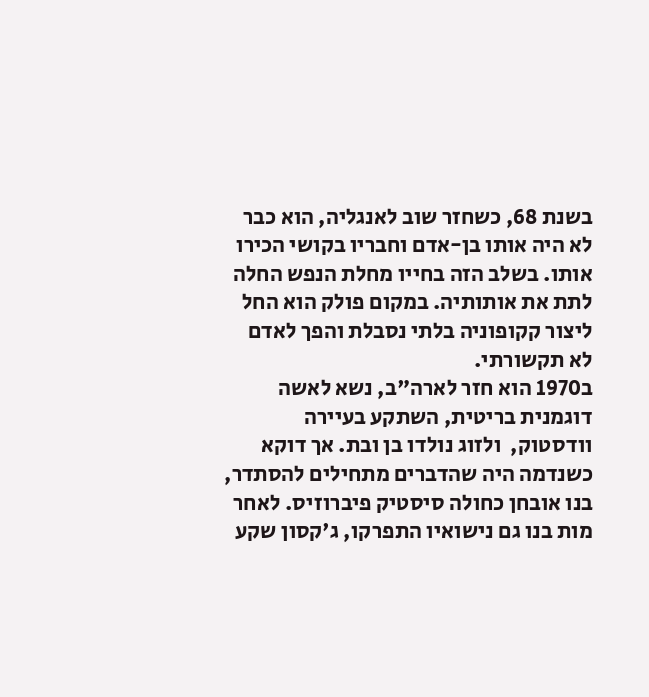בשנת 68, כשחזר שוב לאנגליה, הוא כבר לא היה אותו בן-אדם וחבריו בקושי הכירו אותו. בשלב הזה בחייו מחלת הנפש החלה לתת את אותותיה. במקום פולק הוא החל ליצור קקופוניה בלתי נסבלת והפך לאדם לא תקשורתי.
ב1970 הוא חזר לארה"ב, נשא לאשה דוגמנית בריטית, השתקע בעיירה וודסטוק,  ולזוג נולדו בן ובת. אך דוקא כשנדמה היה שהדברים מתחילים להסתדר, בנו אובחן כחולה סיסטיק פיברוזיס. לאחר מות בנו גם נישואיו התפרקו, ג'קסון שקע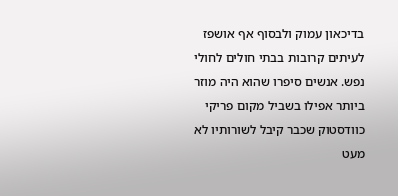בדיכאון עמוק ולבסוף אף אושפז לעיתים קרובות בבתי חולים לחולי נפש. אנשים סיפרו שהוא היה מוזר ביותר אפילו בשביל מקום פריקי כוודסטוק שכבר קיבל לשורותיו לא מעט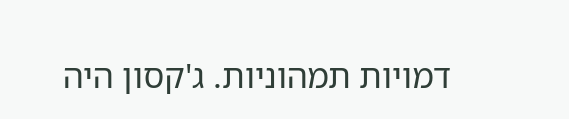דמויות תמהוניות. ג'קסון היה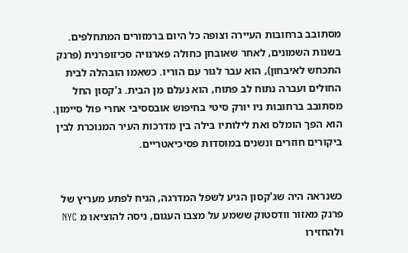מסתובב ברחובות העיירה וצופה כל היום ברמזורים המתחלפים.
בשנות השמונים, לאחר שאובחן כחולה פארנויה סכיזופרנית (פרנק התכחש לאיבחון), הוא עבר לגור עם הוריו. כשאמו הובהלה לבית החולים ועברה נתוח לב פתוח, הוא נעלם מן הבית. ג'קסון החל מסתובב ברחובות ניו יורק סיטי בחיפוש אובססיבי אחרי פול סיימון. הוא הפך הומלס ואת לילותיו בילה בין מדרכות העיר המנוכרת לבין ביקורים חוזרים ונשנים במוסדות פסיכיאטריים.


כשנראה היה שג'קסון הגיע לשפל המדרגה, הגיח לפתע מעריץ של פרנק מאזור וודסטוק ששמע על מצבו העגום, ניסה להוציאו מ NYC ולהחזירו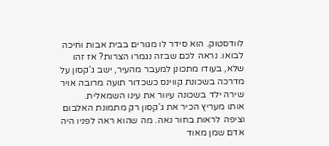לוודסטוק. הוא סידר לו מגורים בבית אבות וחיכה לבואו. נראה לכם שבזה נגמרו הצרות? אז זהו שלא, בעודו מתכונן למעבר מהעיר, ישב ג'קסון על מדרכה בשכונת קווינס כשכדור תועה מרובה אויר שירה ילד בשכונה עיוור את עינו השמאלית.
אותו מעריץ הכיר את ג'קסון רק מתמונת האלבום וציפה לראות בחור נאה. מה שהוא ראה לפניו היה אדם שמן מאוד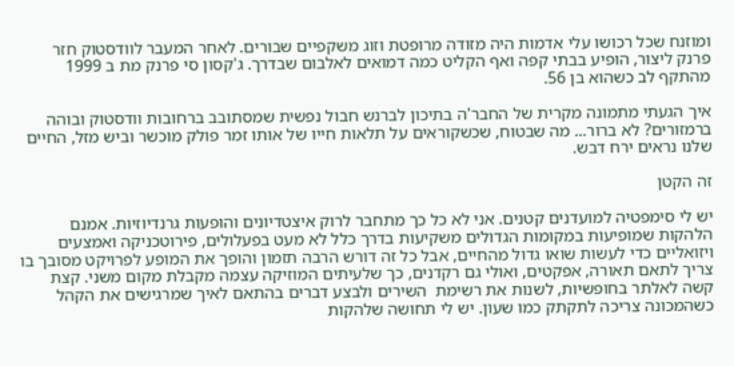ומוזנח שכל רכושו עלי אדמות היה מזודה מרופטת וזוג משקפיים שבורים. לאחר המעבר לוודסטוק חזר פרנק ליצור, הופיע בבתי קפה ואף הקליט כמה דמואים לאלבום שבדרך. ג'קסון סי פרנק מת ב 1999 מהתקף לב כשהוא בן 56.

איך הגעתי מתמונה מקרית של החבר'ה בתיכון לברנש חבול נפשית שמסתובב ברחובות וודסטוק ובוהה ברמזורים? לא ברור... מה שבטוח, שכשקוראים על תלאות חייו של אותו זמר פולק מוכשר וביש מזל, החיים שלנו נראים ירח דבש.

זה הקטן

יש לי סימפטיה למועדנים קטנים. אני לא כל כך מתחבר לרוק איצטדיונים והופעות גרנדיוזיות. אמנם הלהקות שמופיעות במקומות הגדולים משקיעות בדרך כלל לא מעט בפעלולים, פירוטכניקה ואמצעים ויזואליים כדי לעשות שואו גדול מהחיים, אבל כל זה דורש הרבה תזמון והופך את המופע לפרויקט מסובך בו צריך לתאם תאורה, אפקטים, ואולי גם רקדנים, כך שלעיתים המוזיקה עצמה מקבלת מקום משני. קצת קשה לאלתר בחופשיות, לשנות את רשימת  השירים ולבצע דברים בהתאם לאיך שמרגישים את הקהל כשהמכונה צריכה לתקתק כמו שעון. יש לי תחושה שלהקות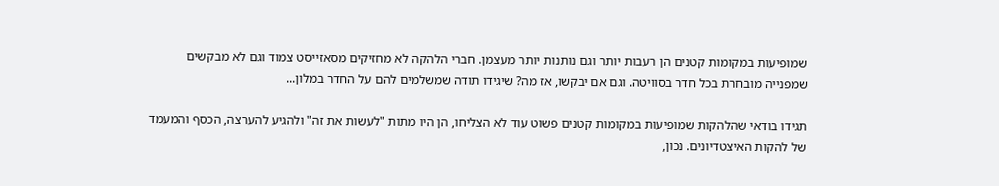שמופיעות במקומות קטנים הן רעבות יותר וגם נותנות יותר מעצמן. חברי הלהקה לא מחזיקים מסאזייסט צמוד וגם לא מבקשים שמפנייה מובחרת בכל חדר בסוויטה. וגם אם יבקשו, אז מה? שיגידו תודה שמשלמים להם על החדר במלון...

תגידו בודאי שהלהקות שמופיעות במקומות קטנים פשוט עוד לא הצליחו, הן היו מתות "לעשות את זה" ולהגיע להערצה, הכסף והמעמד של להקות האיצטדיונים. נכון,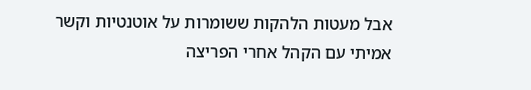אבל מעטות הלהקות ששומרות על אוטנטיות וקשר אמיתי עם הקהל אחרי הפריצה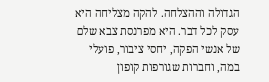הגדולה וההצלחה. להקה מצליחה היא עסק לכל דבר. היא מפרנסת צבא שלם של אנשי הפקה, יחסי ציבור, פועלי במה, וחברות שגורפות קופון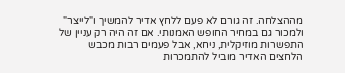מההצלחה. זה גורם לא פעם ללחץ אדיר להמשיך ו"לייצר" ולמכור גם במחיר החופש האמנותי. אם זה היה רק עניין של התפשרות מוזיקלית, ניחא, אבל פעמים רבות מכבש הלחצים האדיר מוביל להתמכרות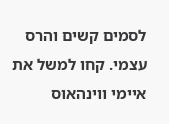לסמים קשים והרס עצמי. קחו למשל את איימי ווינהאוס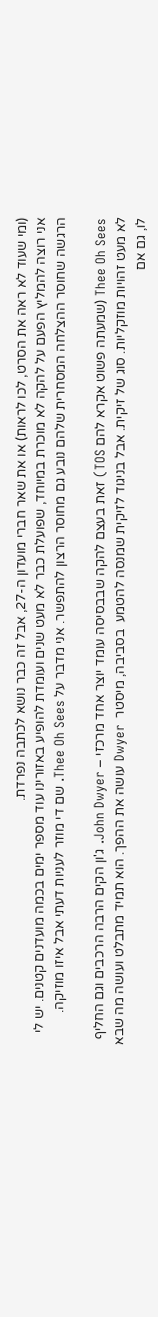(ומי שעוד לא ראה את הסרט, לכו לראות) או את שאר חברי מועדון ה-27, אבל זה כבר נושא לכתבה נפרדת.
אני רוצה להמליץ הפעם על להקה לא מוכרת במיוחד, שפועלת כבר לא מעט שנים ועומדת להופיע באזורינו עוד מספר ימים בכמה מועדנים קטנים. יש לי הרגשה שחוסר ההצלחה המסחרית שלהם נובע גם מחוסר הרצון להתפשר. אני מדבר על Thee Oh Sees. שם די מוזר לעניות דעתי אבל איזו מוזיקה.

Thee Oh Sees (שמעתה פשוט אקרא להם TOS) זאת בעצם להקה שבבסיסה עומד יוצר אחד מרכזי – John Dwyer. ג'ון הקים הרבה הרכבים וגם החליף לא מעט זהויות מוזקליות. סוג של זיקית. אבל בניגוד לזיקית שמנסה להטמע  בסביבה, מיסטר  Dwyer עושה את ההפך. הוא תמיד מתבלט ועושה מה שבא לו, גם אם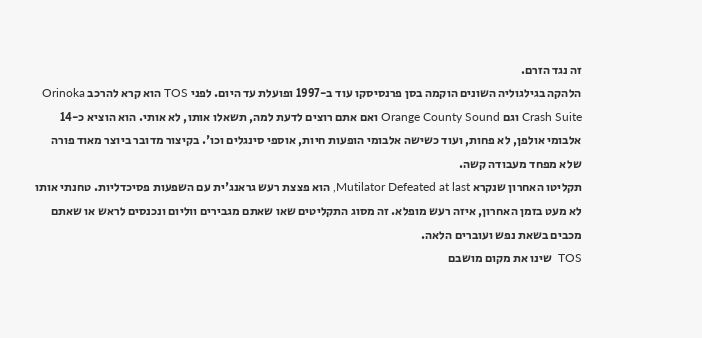זה נגד הזרם.
הלהקה בגילגוליה השונים הוקמה בסן פרנסיסקו עוד ב-1997 ופועלת עד היום. לפני TOS הוא קרא להרכב Orinoka Crash Suite וגם Orange County Sound ואם אתם רוצים לדעת למה, תשאלו אותו, לא אותי. הוא הוציא כ-14 אלבומי אולפן, לא פחות, ועוד כשישה אלבומי הופעות חיות, אוספי סינגלים וכו'. בקיצור מדובר ביוצר מאוד פורה שלא מפחד מעבודה קשה.
תקליטו האחרון שנקרא Mutilator Defeated at last, הוא פצצת רעש גראנג'ית עם השפעות פסיכדליות. טחנתי אותו לא מעט בזמן האחרון, איזה רעש מופלא. זה מסוג התקליטים שאו שאתם מגבירים ווליום ונכנסים לראש או שאתם מכבים בשאת נפש ועוברים הלאה.
TOS  שינו את מקום מושבם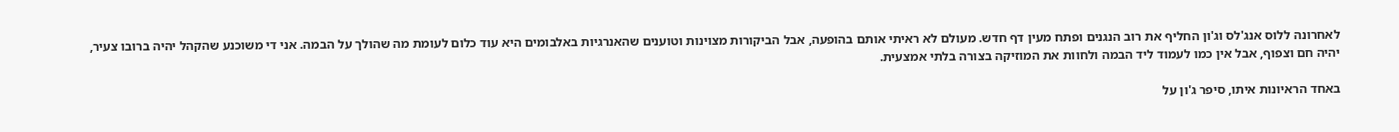לאחרונה ללוס אנג'לס וג'ון החליף את רוב הנגנים ופתח מעין דף חדש. מעולם לא ראיתי אותם בהופעה, אבל הביקורות מצוינות וטוענים שהאנרגיות באלבומים היא עוד כלום לעומת מה שהולך על הבמה. אני די משוכנע שהקהל יהיה ברובו צעיר, יהיה חם וצפוף, אבל אין כמו לעמוד ליד הבמה ולחוות את המוזיקה בצורה בלתי אמצעית.

באחד הראיונות איתו, סיפר ג'ון על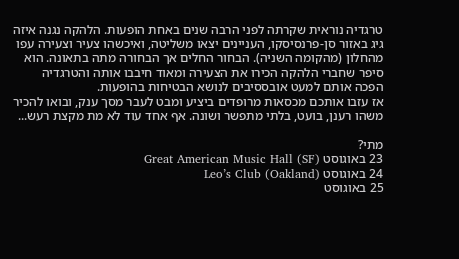טרגדיה נוראית שקרתה לפני הרבה שנים באחת הופעות. הלהקה נגנה איזה גיג באזור סן-פרנסיסקו, העניינים יצאו משליטה, ואיכשהו צעיר וצעירה עפו מהחלון (מהקומה השניה). הבחור החלים אך הבחורה מתה בתאונה. הוא סיפר שחברי הלהקה הכירו את הצעירה ומאוד חיבבו אותה והטרגדיה הפכה אותם למעט אובססיבים לנושא הבטיחות בהופעות.
אז עזבו אותכם מכסאות מרופדים ביציע ומבט לעבר מסך ענק, ובואו להכיר משהו רענן, בועט, בלתי מתפשר ושונה. אף אחד עוד לא מת מקצת רעש...

מתי?
23 באוגוסט Great American Music Hall (SF)
24 באוגוסט Leo’s Club (Oakland)
25 באוגוסט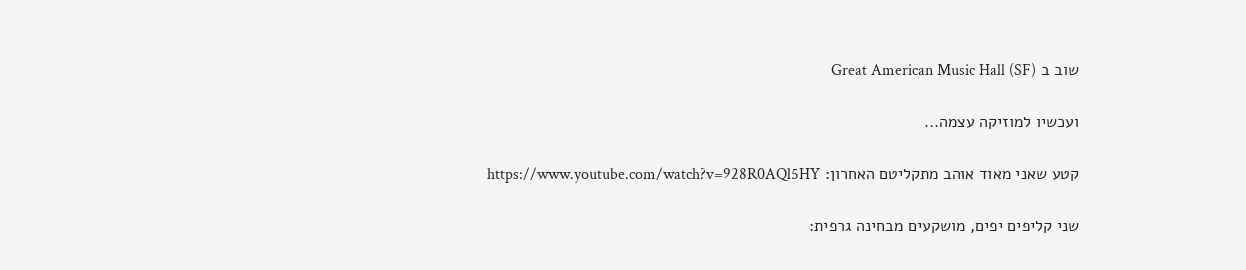שוב ב Great American Music Hall (SF)

ועכשיו למוזיקה עצמה...

קטע שאני מאוד אוהב מתקליטם האחרון: https://www.youtube.com/watch?v=928R0AQl5HY

שני קליפים יפים, מושקעים מבחינה גרפית: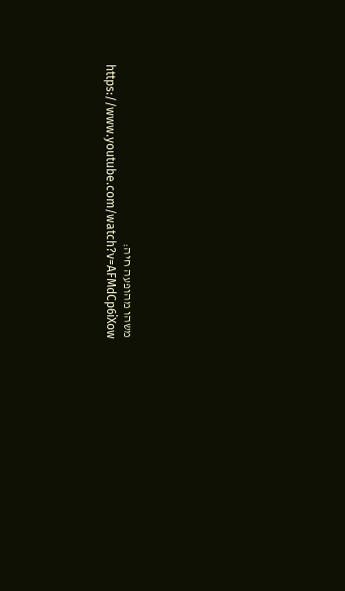משהו מהופעה חיה: https://www.youtube.com/watch?v=AFMdCp6iXow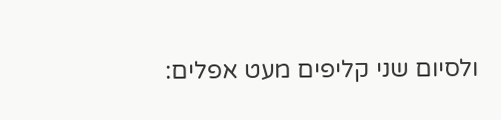ולסיום שני קליפים מעט אפלים: